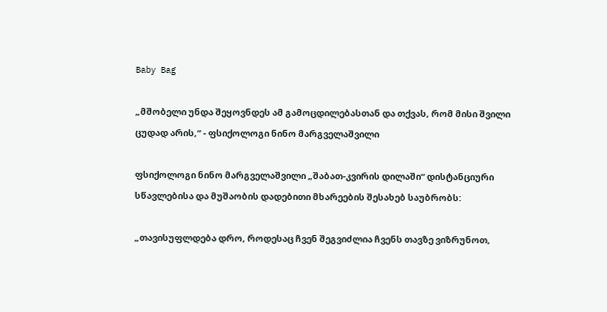Baby Bag

„მშობელი უნდა შეყოვნდეს ამ გამოცდილებასთან და თქვას, რომ მისი შვილი ცუდად არის,” - ფსიქოლოგი ნინო მარგველაშვილი

ფსიქოლოგი ნინო მარგველაშვილი „შაბათ-კვირის დილაში“ დისტანციური სწავლებისა და მუშაობის დადებითი მხარეების შესახებ საუბრობს:

„თავისუფლდება დრო, როდესაც ჩვენ შეგვიძლია ჩვენს თავზე ვიზრუნოთ,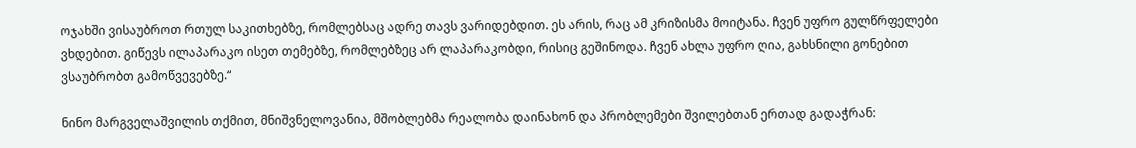ოჯახში ვისაუბროთ რთულ საკითხებზე, რომლებსაც ადრე თავს ვარიდებდით. ეს არის, რაც ამ კრიზისმა მოიტანა. ჩვენ უფრო გულწრფელები ვხდებით. გიწევს ილაპარაკო ისეთ თემებზე, რომლებზეც არ ლაპარაკობდი, რისიც გეშინოდა. ჩვენ ახლა უფრო ღია, გახსნილი გონებით ვსაუბრობთ გამოწვევებზე.“

ნინო მარგველაშვილის თქმით, მნიშვნელოვანია, მშობლებმა რეალობა დაინახონ და პრობლემები შვილებთან ერთად გადაჭრან: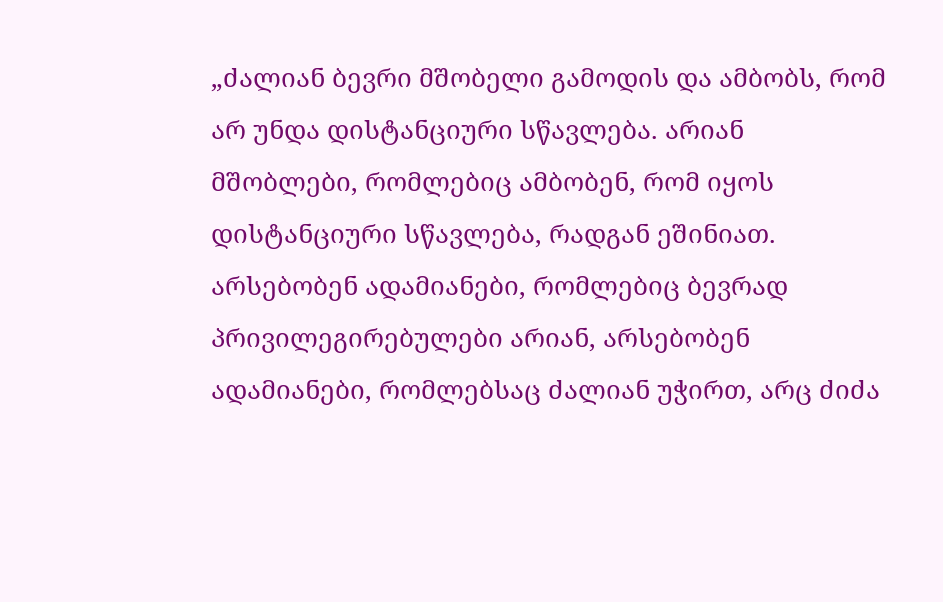„ძალიან ბევრი მშობელი გამოდის და ამბობს, რომ არ უნდა დისტანციური სწავლება. არიან მშობლები, რომლებიც ამბობენ, რომ იყოს დისტანციური სწავლება, რადგან ეშინიათ. არსებობენ ადამიანები, რომლებიც ბევრად პრივილეგირებულები არიან, არსებობენ ადამიანები, რომლებსაც ძალიან უჭირთ, არც ძიძა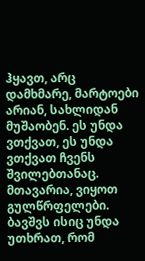ჰყავთ, არც დამხმარე, მარტოები არიან, სახლიდან მუშაობენ. ეს უნდა ვთქვათ, ეს უნდა ვთქვათ ჩვენს შვილებთანაც. მთავარია, ვიყოთ გულწრფელები. ბავშვს ისიც უნდა უთხრათ, რომ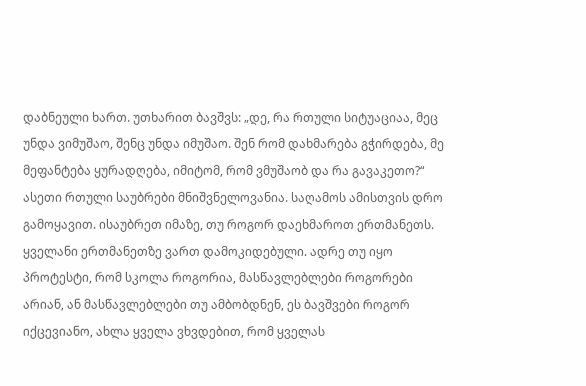დაბნეული ხართ. უთხარით ბავშვს: „დე, რა რთული სიტუაციაა, მეც უნდა ვიმუშაო, შენც უნდა იმუშაო. შენ რომ დახმარება გჭირდება, მე მეფანტება ყურადღება, იმიტომ, რომ ვმუშაობ და რა გავაკეთო?“ ასეთი რთული საუბრები მნიშვნელოვანია. საღამოს ამისთვის დრო გამოყავით. ისაუბრეთ იმაზე, თუ როგორ დაეხმაროთ ერთმანეთს. ყველანი ერთმანეთზე ვართ დამოკიდებული. ადრე თუ იყო პროტესტი, რომ სკოლა როგორია, მასწავლებლები როგორები არიან, ან მასწავლებლები თუ ამბობდნენ, ეს ბავშვები როგორ იქცევიანო, ახლა ყველა ვხვდებით, რომ ყველას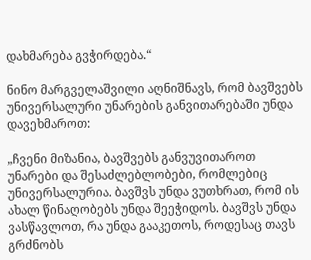დახმარება გვჭირდება.“

ნინო მარგველაშვილი აღნიშნავს, რომ ბავშვებს უნივერსალური უნარების განვითარებაში უნდა დავეხმაროთ:

„ჩვენი მიზანია, ბავშვებს განვუვითაროთ უნარები და შესაძლებლობები, რომლებიც უნივერსალურია. ბავშვს უნდა ვუთხრათ, რომ ის ახალ წინაღობებს უნდა შეეჭიდოს. ბავშვს უნდა ვასწავლოთ, რა უნდა გააკეთოს, როდესაც თავს გრძნობს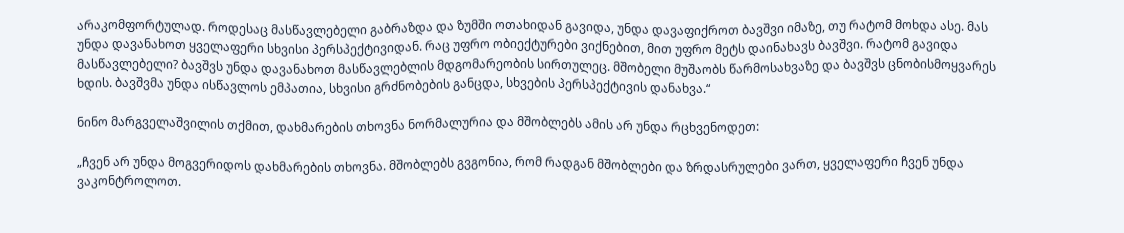არაკომფორტულად. როდესაც მასწავლებელი გაბრაზდა და ზუმში ოთახიდან გავიდა, უნდა დავაფიქროთ ბავშვი იმაზე, თუ რატომ მოხდა ასე. მას უნდა დავანახოთ ყველაფერი სხვისი პერსპექტივიდან. რაც უფრო ობიექტურები ვიქნებით, მით უფრო მეტს დაინახავს ბავშვი. რატომ გავიდა მასწავლებელი? ბავშვს უნდა დავანახოთ მასწავლებლის მდგომარეობის სირთულეც. მშობელი მუშაობს წარმოსახვაზე და ბავშვს ცნობისმოყვარეს ხდის. ბავშვმა უნდა ისწავლოს ემპათია, სხვისი გრძნობების განცდა, სხვების პერსპექტივის დანახვა.“

ნინო მარგველაშვილის თქმით, დახმარების თხოვნა ნორმალურია და მშობლებს ამის არ უნდა რცხვენოდეთ:

„ჩვენ არ უნდა მოგვერიდოს დახმარების თხოვნა. მშობლებს გვგონია, რომ რადგან მშობლები და ზრდასრულები ვართ, ყველაფერი ჩვენ უნდა ვაკონტროლოთ.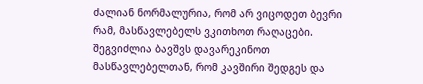ძალიან ნორმალურია, რომ არ ვიცოდეთ ბევრი რამ, მასწავლებელს ვკითხოთ რაღაცები. შეგვიძლია ბავშვს დავარეკინოთ მასწავლებელთან, რომ კავშირი შედგეს და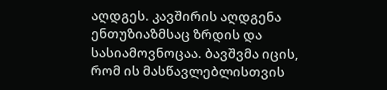აღდგეს. კავშირის აღდგენა ენთუზიაზმსაც ზრდის და სასიამოვნოცაა. ბავშვმა იცის, რომ ის მასწავლებლისთვის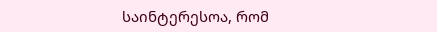საინტერესოა, რომ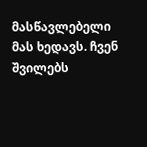მასწავლებელი მას ხედავს. ჩვენ შვილებს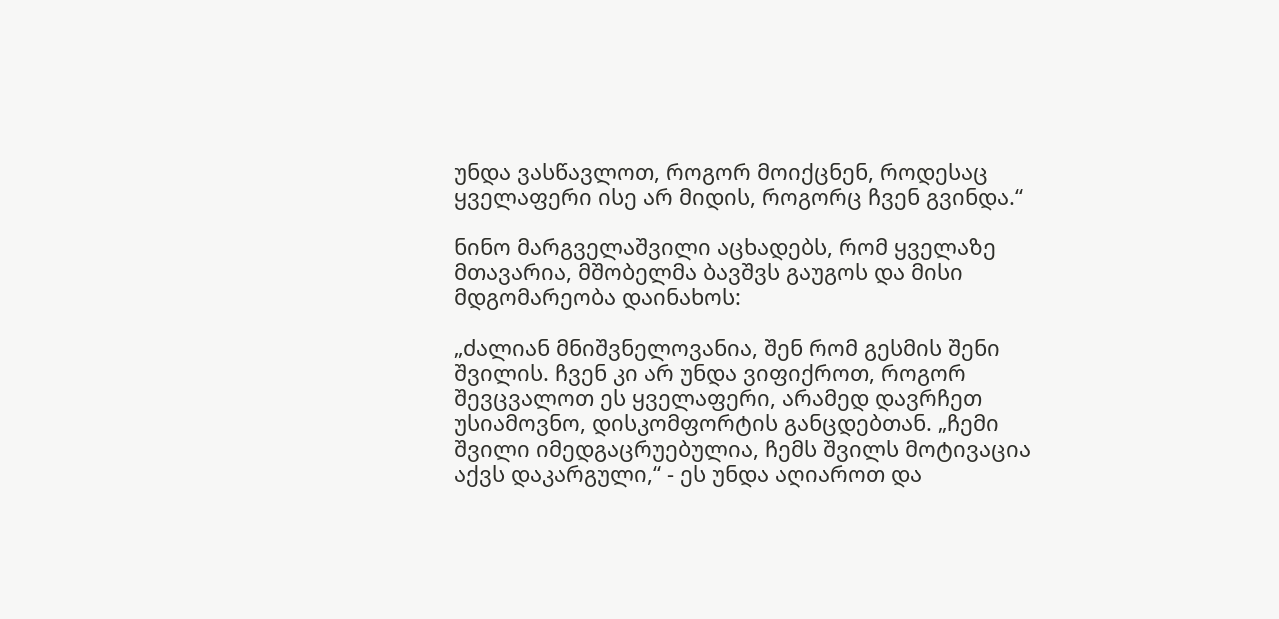უნდა ვასწავლოთ, როგორ მოიქცნენ, როდესაც ყველაფერი ისე არ მიდის, როგორც ჩვენ გვინდა.“

ნინო მარგველაშვილი აცხადებს, რომ ყველაზე მთავარია, მშობელმა ბავშვს გაუგოს და მისი მდგომარეობა დაინახოს:

„ძალიან მნიშვნელოვანია, შენ რომ გესმის შენი შვილის. ჩვენ კი არ უნდა ვიფიქროთ, როგორ შევცვალოთ ეს ყველაფერი, არამედ დავრჩეთ უსიამოვნო, დისკომფორტის განცდებთან. „ჩემი შვილი იმედგაცრუებულია, ჩემს შვილს მოტივაცია აქვს დაკარგული,“ - ეს უნდა აღიაროთ და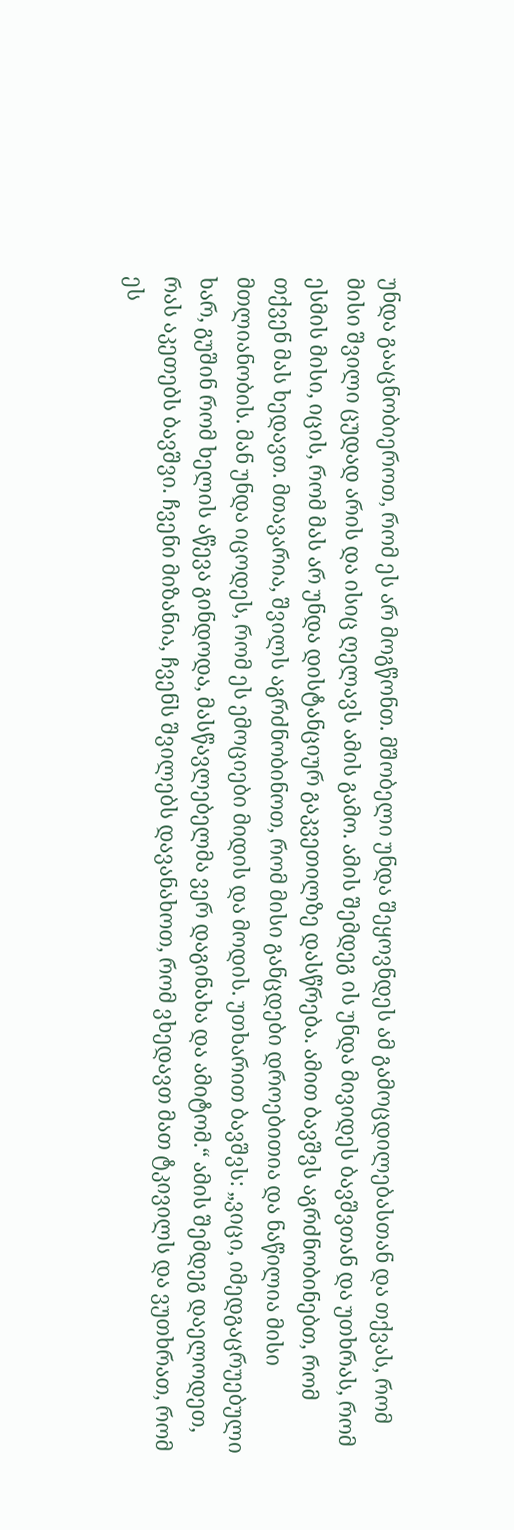უნდა გააცნობიეროთ, რომ ეს არ მოგწონთ. მშობელი უნდა შეყოვნდეს ამ გამოცდილებასთან და თქვას, რომ მისი შვილი ცუდად არის და ისიც ღელავს ამის გამო. ამის შემდეგ ის უნდა მივიდეს ბავშვთან და უთხრას, რომ ესმის მისი, იცის, რომ მას არ უნდა დისტანციურ გაკვეთილზე დასწრება. ამით ბავშვს აგრძნობინებთ, რომ თქვენ მას ხედავთ. მთავარია, შვილს აგრძნობინოთ, რომ მისი განცდები დროებითია და ნაწილია მისი მთლიანობის. მან უნდა იცოდეს, რომ ეს ემოციები მიდის და მოდის. უთხარით ბავშვს: „ვიცი, იმედგაცრუებული ხარ, გუშინ რომ ხელის აწევა გინდოდა, მასწავლებელმა ვერ დაგინახა და ამიტომ.“ ამის შემდეგ დაელოდეთ, რას აკეთებს ბავშვი. ჩვენი მიზანია, ჩვენს შვილებს დავანახოთ, რომ ვხედავთ მათ ტკივილს და ვუთხრათ, რომ ეს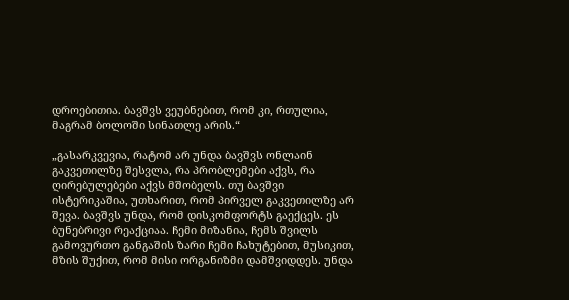დროებითია. ბავშვს ვეუბნებით, რომ კი, რთულია, მაგრამ ბოლოში სინათლე არის.“

„გასარკვევია, რატომ არ უნდა ბავშვს ონლაინ გაკვეთილზე შესვლა, რა პრობლემები აქვს, რა ღირებულებები აქვს მშობელს. თუ ბავშვი ისტერიკაშია, უთხარით, რომ პირველ გაკვეთილზე არ შევა. ბავშვს უნდა, რომ დისკომფორტს გაექცეს. ეს ბუნებრივი რეაქციაა. ჩემი მიზანია, ჩემს შვილს გამოვურთო განგაშის ზარი ჩემი ჩახუტებით, მუსიკით, მზის შუქით, რომ მისი ორგანიზმი დამშვიდდეს. უნდა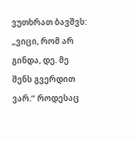ვუთხრათ ბავშვს: „ვიცი, რომ არ გინდა, დე. მე შენს გვერდით ვარ.“ როდესაც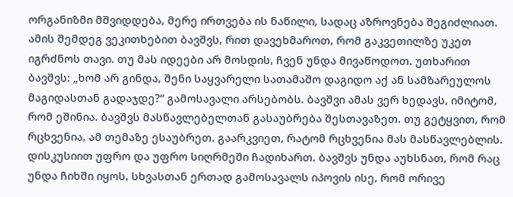ორგანიზმი მშვიდდება, მერე ირთვება ის ნაწილი, სადაც აზროვნება შეგიძლიათ. ამის შემდეგ ვეკითხებით ბავშვს, რით დავეხმაროთ, რომ გაკვეთილზე უკეთ იგრძნოს თავი. თუ მას იდეები არ მოსდის, ჩვენ უნდა მივაწოდოთ. უთხარით ბავშვს: „ხომ არ გინდა, შენი საყვარელი სათამაშო დაგიდო აქ ან სამზარეულოს მაგიდასთან გადაჯდე?“ გამოსავალი არსებობს. ბავშვი ამას ვერ ხედავს, იმიტომ, რომ ეშინია. ბავშვს მასწავლებელთან გასაუბრება შესთავაზეთ. თუ გეტყვით, რომ რცხვენია, ამ თემაზე ესაუბრეთ. გაარკვიეთ, რატომ რცხვენია მას მასწავლებლის. დისკუსიით უფრო და უფრო სიღრმეში ჩადიხართ. ბავშვს უნდა აუხსნათ, რომ რაც უნდა ჩიხში იყოს, სხვასთან ერთად გამოსავალს იპოვის ისე, რომ ორივე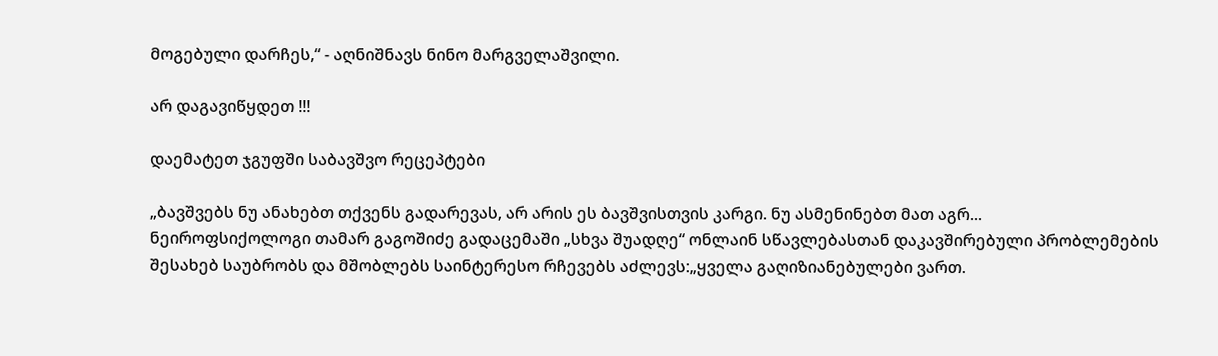მოგებული დარჩეს,“ - აღნიშნავს ნინო მარგველაშვილი.

არ დაგავიწყდეთ !!!

დაემატეთ ჯგუფში საბავშვო რეცეპტები

„ბავშვებს ნუ ანახებთ თქვენს გადარევას, არ არის ეს ბავშვისთვის კარგი. ნუ ასმენინებთ მათ აგრ...
ნეიროფსიქოლოგი თამარ გაგოშიძე გადაცემაში „სხვა შუადღე“ ონლაინ სწავლებასთან დაკავშირებული პრობლემების შესახებ საუბრობს და მშობლებს საინტერესო რჩევებს აძლევს:„ყველა გაღიზიანებულები ვართ.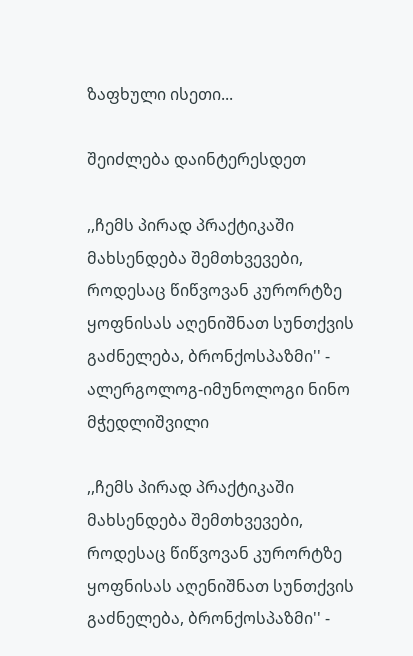ზაფხული ისეთი...

შეიძლება დაინტერესდეთ

,,ჩემს პირად პრაქტიკაში მახსენდება შემთხვევები, როდესაც წიწვოვან კურორტზე ყოფნისას აღენიშნათ სუნთქვის გაძნელება, ბრონქოსპაზმი'' - ალერგოლოგ-იმუნოლოგი ნინო მჭედლიშვილი

,,ჩემს პირად პრაქტიკაში მახსენდება შემთხვევები, როდესაც წიწვოვან კურორტზე ყოფნისას აღენიშნათ სუნთქვის გაძნელება, ბრონქოსპაზმი'' -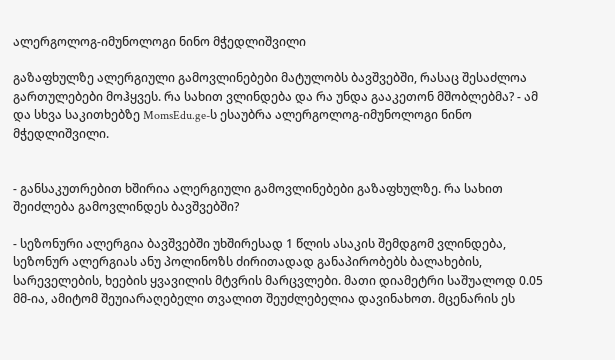ალერგოლოგ-იმუნოლოგი ნინო მჭედლიშვილი

გაზაფხულზე ალერგიული გამოვლინებები მატულობს ბავშვებში, რასაც შესაძლოა გართულებები მოჰყვეს. რა სახით ვლინდება და რა უნდა გააკეთონ მშობლებმა? - ამ და სხვა საკითხებზე MomsEdu.ge-ს ესაუბრა ალერგოლოგ-იმუნოლოგი ნინო მჭედლიშვილი.


- განსაკუთრებით ხშირია ალერგიული გამოვლინებები გაზაფხულზე. რა სახით შეიძლება გამოვლინდეს ბავშვებში?

- სეზონური ალერგია ბავშვებში უხშირესად 1 წლის ასაკის შემდგომ ვლინდება, სეზონურ ალერგიას ანუ პოლინოზს ძირითადად განაპირობებს ბალახების, სარეველების, ხეების ყვავილის მტვრის მარცვლები. მათი დიამეტრი საშუალოდ 0.05 მმ-ია, ამიტომ შეუიარაღებელი თვალით შეუძლებელია დავინახოთ. მცენარის ეს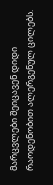მარცვლები შეიცავენ დიდი რაოდენობით ალერგენულ ცილებს.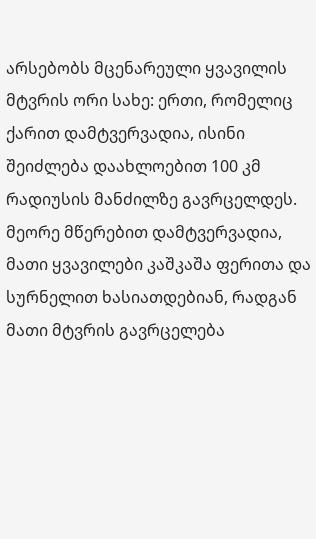არსებობს მცენარეული ყვავილის მტვრის ორი სახე: ერთი, რომელიც ქარით დამტვერვადია, ისინი შეიძლება დაახლოებით 100 კმ რადიუსის მანძილზე გავრცელდეს. მეორე მწერებით დამტვერვადია, მათი ყვავილები კაშკაშა ფერითა და სურნელით ხასიათდებიან, რადგან მათი მტვრის გავრცელება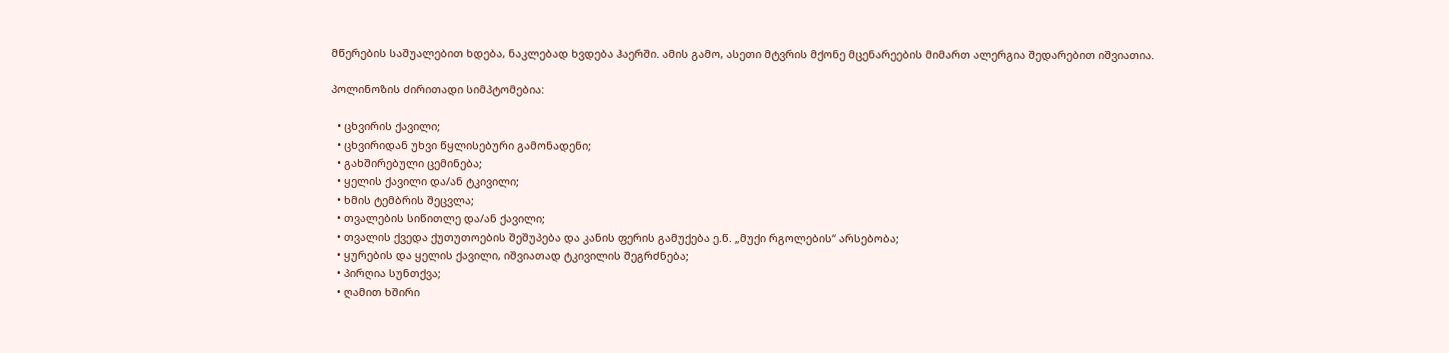მწერების საშუალებით ხდება, ნაკლებად ხვდება ჰაერში. ამის გამო, ასეთი მტვრის მქონე მცენარეების მიმართ ალერგია შედარებით იშვიათია.

პოლინოზის ძირითადი სიმპტომებია:

  • ცხვირის ქავილი;
  • ცხვირიდან უხვი წყლისებური გამონადენი;
  • გახშირებული ცემინება;
  • ყელის ქავილი და/ან ტკივილი;
  • ხმის ტემბრის შეცვლა;
  • თვალების სიწითლე და/ან ქავილი;
  • თვალის ქვედა ქუთუთოების შეშუპება და კანის ფერის გამუქება ე.წ. „მუქი რგოლების“ არსებობა;
  • ყურების და ყელის ქავილი, იშვიათად ტკივილის შეგრძნება;
  • პირღია სუნთქვა;
  • ღამით ხშირი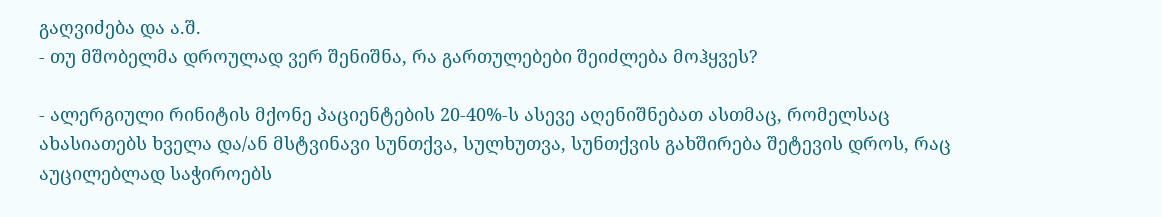გაღვიძება და ა.შ.
- თუ მშობელმა დროულად ვერ შენიშნა, რა გართულებები შეიძლება მოჰყვეს?

- ალერგიული რინიტის მქონე პაციენტების 20-40%-ს ასევე აღენიშნებათ ასთმაც, რომელსაც ახასიათებს ხველა და/ან მსტვინავი სუნთქვა, სულხუთვა, სუნთქვის გახშირება შეტევის დროს, რაც აუცილებლად საჭიროებს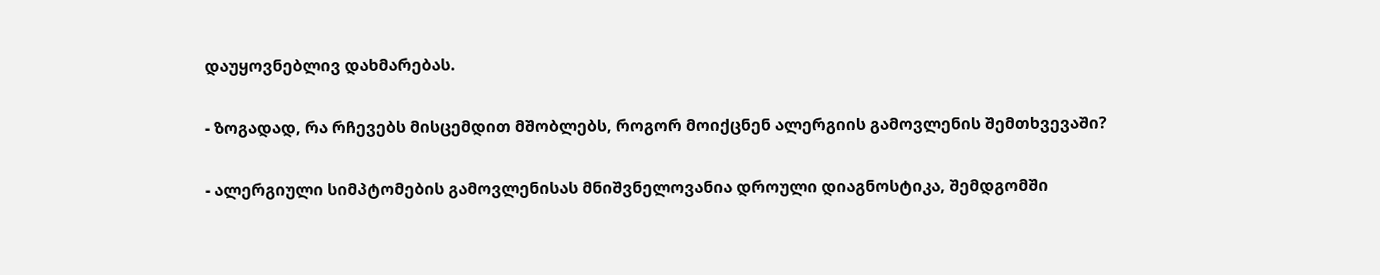დაუყოვნებლივ დახმარებას.

- ზოგადად, რა რჩევებს მისცემდით მშობლებს, როგორ მოიქცნენ ალერგიის გამოვლენის შემთხვევაში?

- ალერგიული სიმპტომების გამოვლენისას მნიშვნელოვანია დროული დიაგნოსტიკა, შემდგომში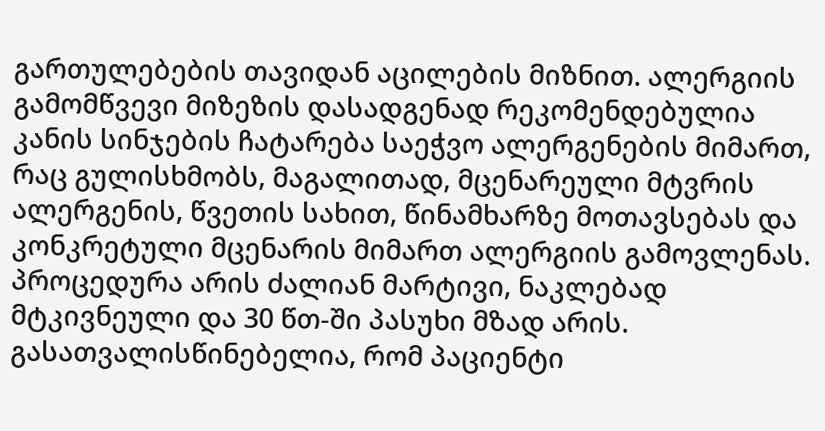გართულებების თავიდან აცილების მიზნით. ალერგიის გამომწვევი მიზეზის დასადგენად რეკომენდებულია კანის სინჯების ჩატარება საეჭვო ალერგენების მიმართ, რაც გულისხმობს, მაგალითად, მცენარეული მტვრის ალერგენის, წვეთის სახით, წინამხარზე მოთავსებას და კონკრეტული მცენარის მიმართ ალერგიის გამოვლენას. პროცედურა არის ძალიან მარტივი, ნაკლებად მტკივნეული და 30 წთ-ში პასუხი მზად არის. გასათვალისწინებელია, რომ პაციენტი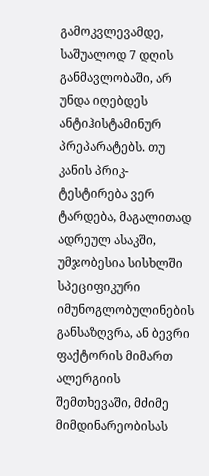გამოკვლევამდე, საშუალოდ 7 დღის განმავლობაში, არ უნდა იღებდეს ანტიჰისტამინურ პრეპარატებს. თუ კანის პრიკ-ტესტირება ვერ ტარდება, მაგალითად ადრეულ ასაკში, უმჯობესია სისხლში სპეციფიკური იმუნოგლობულინების განსაზღვრა, ან ბევრი ფაქტორის მიმართ ალერგიის შემთხევაში, მძიმე მიმდინარეობისას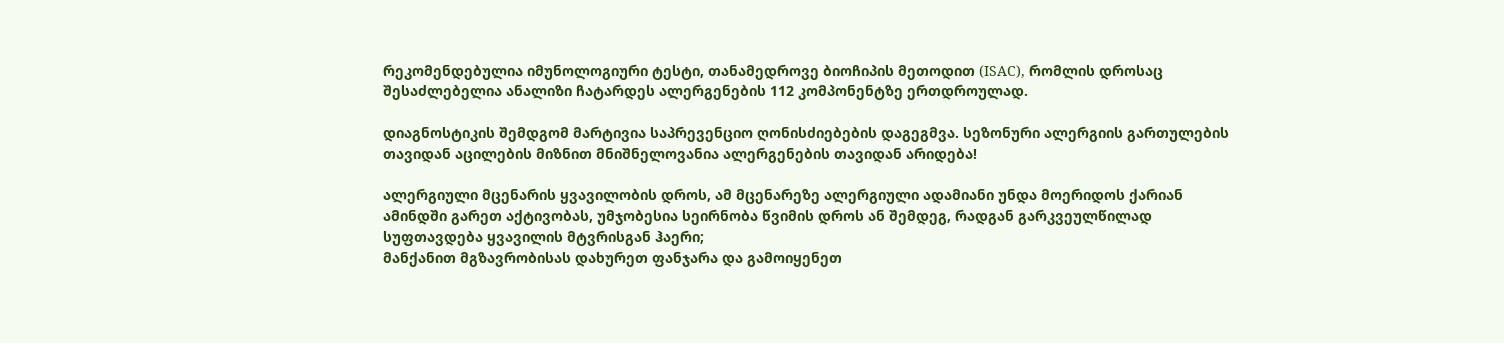რეკომენდებულია იმუნოლოგიური ტესტი, თანამედროვე ბიოჩიპის მეთოდით (ISAC), რომლის დროსაც შესაძლებელია ანალიზი ჩატარდეს ალერგენების 112 კომპონენტზე ერთდროულად.

დიაგნოსტიკის შემდგომ მარტივია საპრევენციო ღონისძიებების დაგეგმვა. სეზონური ალერგიის გართულების თავიდან აცილების მიზნით მნიშნელოვანია ალერგენების თავიდან არიდება!

ალერგიული მცენარის ყვავილობის დროს, ამ მცენარეზე ალერგიული ადამიანი უნდა მოერიდოს ქარიან ამინდში გარეთ აქტივობას, უმჯობესია სეირნობა წვიმის დროს ან შემდეგ, რადგან გარკვეულწილად სუფთავდება ყვავილის მტვრისგან ჰაერი;
მანქანით მგზავრობისას დახურეთ ფანჯარა და გამოიყენეთ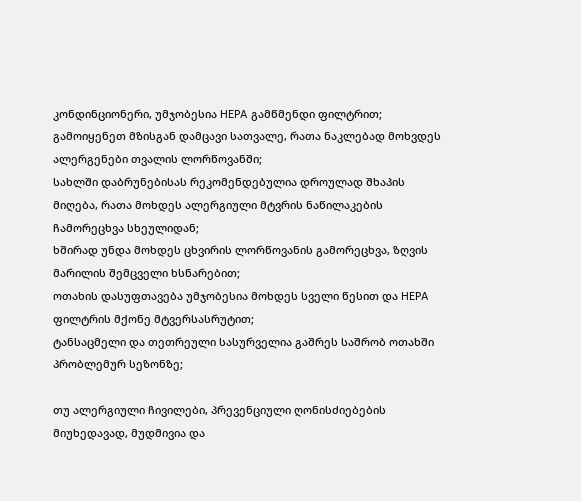კონდინციონერი, უმჯობესია HEPA გამწმენდი ფილტრით;
გამოიყენეთ მზისგან დამცავი სათვალე, რათა ნაკლებად მოხვდეს ალერგენები თვალის ლორწოვანში;
სახლში დაბრუნებისას რეკომენდებულია დროულად შხაპის მიღება, რათა მოხდეს ალერგიული მტვრის ნაწილაკების ჩამორეცხვა სხეულიდან;
ხშირად უნდა მოხდეს ცხვირის ლორწოვანის გამორეცხვა, ზღვის მარილის შემცველი ხსნარებით;
ოთახის დასუფთავება უმჯობესია მოხდეს სველი წესით და HEPA ფილტრის მქონე მტვერსასრუტით;
ტანსაცმელი და თეთრეული სასურველია გაშრეს საშრობ ოთახში პრობლემურ სეზონზე;

თუ ალერგიული ჩივილები, პრევენციული ღონისძიებების მიუხედავად, მუდმივია და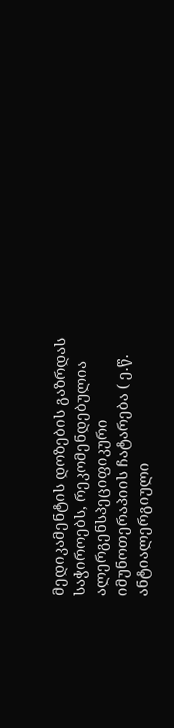მედიკამენტის დოზების გაზრდას საჭიროებს, რეკომენდებულია ალერგენსპეციფიკური იმუნოთერაპიის ჩატარება ( ე.წ. ანტიალერგიული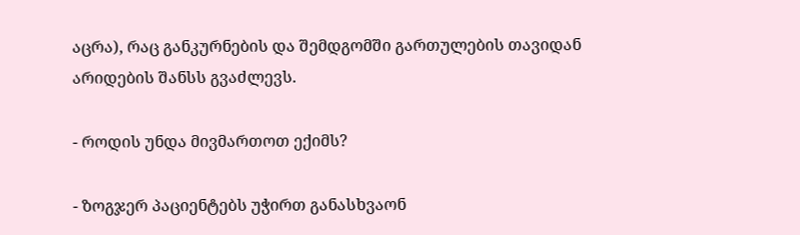აცრა), რაც განკურნების და შემდგომში გართულების თავიდან არიდების შანსს გვაძლევს.

- როდის უნდა მივმართოთ ექიმს?

- ზოგჯერ პაციენტებს უჭირთ განასხვაონ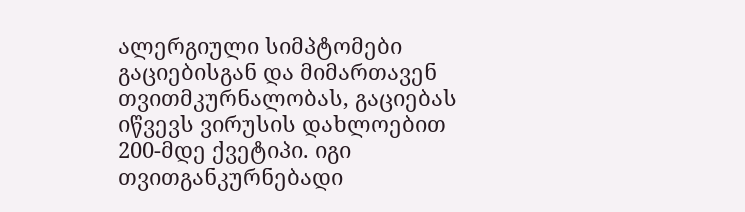ალერგიული სიმპტომები გაციებისგან და მიმართავენ თვითმკურნალობას, გაციებას იწვევს ვირუსის დახლოებით 200-მდე ქვეტიპი. იგი თვითგანკურნებადი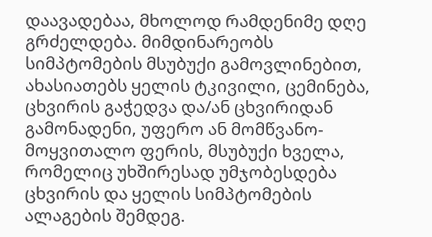დაავადებაა, მხოლოდ რამდენიმე დღე გრძელდება. მიმდინარეობს სიმპტომების მსუბუქი გამოვლინებით, ახასიათებს ყელის ტკივილი, ცემინება, ცხვირის გაჭედვა და/ან ცხვირიდან გამონადენი, უფერო ან მომწვანო-მოყვითალო ფერის, მსუბუქი ხველა, რომელიც უხშირესად უმჯობესდება ცხვირის და ყელის სიმპტომების ალაგების შემდეგ.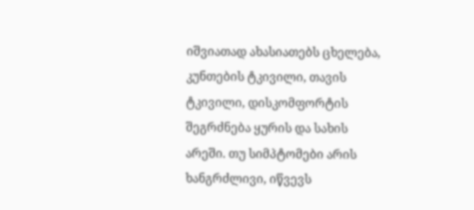იშვიათად ახასიათებს ცხელება, კუნთების ტკივილი, თავის ტკივილი, დისკომფორტის შეგრძნება ყურის და სახის არეში. თუ სიმპტომები არის ხანგრძლივი, იწვევს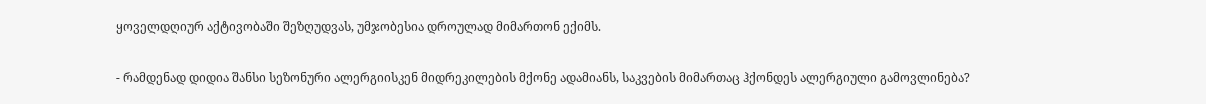ყოველდღიურ აქტივობაში შეზღუდვას, უმჯობესია დროულად მიმართონ ექიმს.

- რამდენად დიდია შანსი სეზონური ალერგიისკენ მიდრეკილების მქონე ადამიანს, საკვების მიმართაც ჰქონდეს ალერგიული გამოვლინება?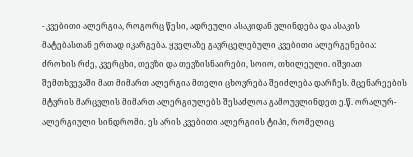- კვებითი ალერგია, როგორც წესი, ადრეული ასაკიდან ვლინდება და ასაკის მატებასთან ერთად იკარგება. ყველაზე გავრცელებული კვებითი ალერგენებია: ძროხის რძე, კვერცხი, თევზი და თევზისნაირები, სოიო, თხილეული. იშვიათ შემთხვევაში მათ მიმართ ალერგია მთელი ცხოვრება შეიძლება დარჩეს. მცენარეების მტვრის მარცვლის მიმართ ალერგიულებს შესაძლოა გამოუვლინდეთ ე.წ. ორალურ-ალერგიული სინდრომი. ეს არის კვებითი ალერგიის ტიპი, რომელიც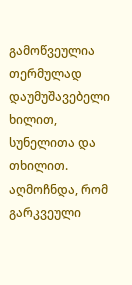გამოწვეულია თერმულად დაუმუშავებელი ხილით, სუნელითა და თხილით. აღმოჩნდა, რომ გარკვეული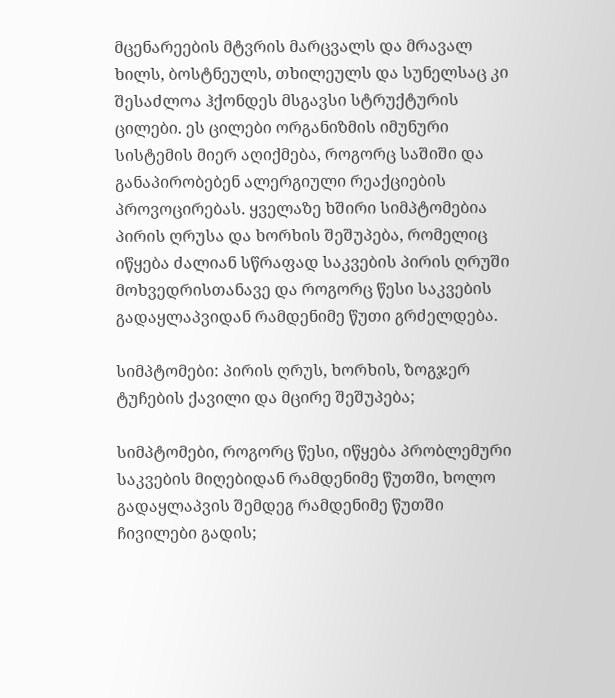მცენარეების მტვრის მარცვალს და მრავალ ხილს, ბოსტნეულს, თხილეულს და სუნელსაც კი შესაძლოა ჰქონდეს მსგავსი სტრუქტურის ცილები. ეს ცილები ორგანიზმის იმუნური სისტემის მიერ აღიქმება, როგორც საშიში და განაპირობებენ ალერგიული რეაქციების პროვოცირებას. ყველაზე ხშირი სიმპტომებია პირის ღრუსა და ხორხის შეშუპება, რომელიც იწყება ძალიან სწრაფად საკვების პირის ღრუში მოხვედრისთანავე და როგორც წესი საკვების გადაყლაპვიდან რამდენიმე წუთი გრძელდება.

სიმპტომები: პირის ღრუს, ხორხის, ზოგჯერ ტუჩების ქავილი და მცირე შეშუპება;

სიმპტომები, როგორც წესი, იწყება პრობლემური საკვების მიღებიდან რამდენიმე წუთში, ხოლო გადაყლაპვის შემდეგ რამდენიმე წუთში ჩივილები გადის;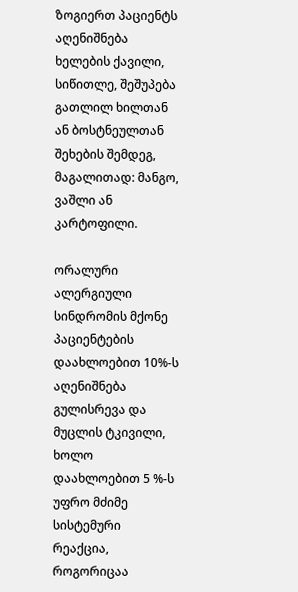ზოგიერთ პაციენტს აღენიშნება ხელების ქავილი, სიწითლე, შეშუპება გათლილ ხილთან ან ბოსტნეულთან შეხების შემდეგ, მაგალითად: მანგო, ვაშლი ან კარტოფილი.

ორალური ალერგიული სინდრომის მქონე პაციენტების დაახლოებით 10%-ს აღენიშნება გულისრევა და მუცლის ტკივილი, ხოლო დაახლოებით 5 %-ს უფრო მძიმე სისტემური რეაქცია, როგორიცაა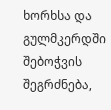ხორხსა და გულმკერდში შებოჭვის შეგრძნება,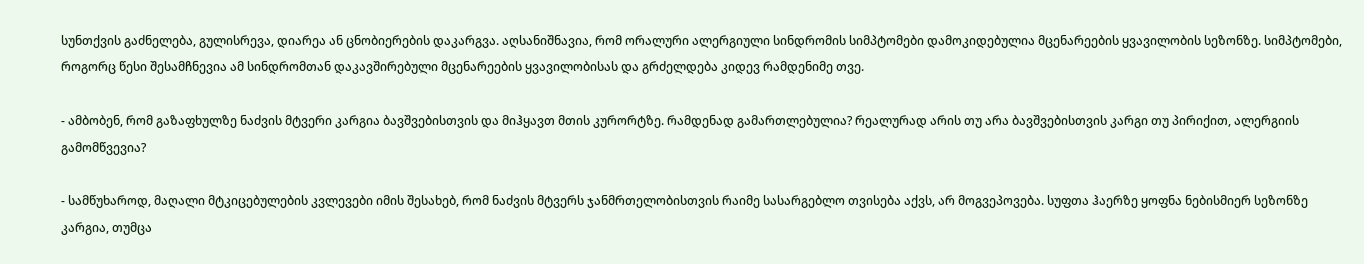სუნთქვის გაძნელება, გულისრევა, დიარეა ან ცნობიერების დაკარგვა. აღსანიშნავია, რომ ორალური ალერგიული სინდრომის სიმპტომები დამოკიდებულია მცენარეების ყვავილობის სეზონზე. სიმპტომები, როგორც წესი შესამჩნევია ამ სინდრომთან დაკავშირებული მცენარეების ყვავილობისას და გრძელდება კიდევ რამდენიმე თვე.

- ამბობენ, რომ გაზაფხულზე ნაძვის მტვერი კარგია ბავშვებისთვის და მიჰყავთ მთის კურორტზე. რამდენად გამართლებულია? რეალურად არის თუ არა ბავშვებისთვის კარგი თუ პირიქით, ალერგიის გამომწვევია?

- სამწუხაროდ, მაღალი მტკიცებულების კვლევები იმის შესახებ, რომ ნაძვის მტვერს ჯანმრთელობისთვის რაიმე სასარგებლო თვისება აქვს, არ მოგვეპოვება. სუფთა ჰაერზე ყოფნა ნებისმიერ სეზონზე კარგია, თუმცა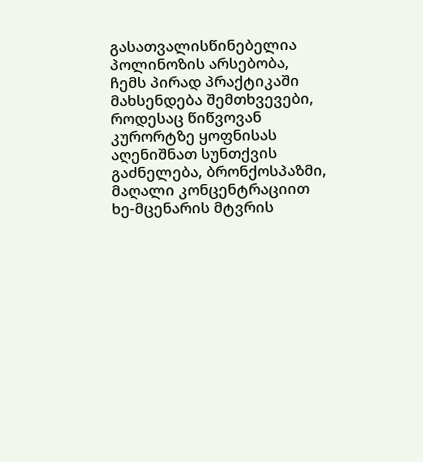გასათვალისწინებელია პოლინოზის არსებობა, ჩემს პირად პრაქტიკაში მახსენდება შემთხვევები, როდესაც წიწვოვან კურორტზე ყოფნისას აღენიშნათ სუნთქვის გაძნელება, ბრონქოსპაზმი, მაღალი კონცენტრაციით ხე-მცენარის მტვრის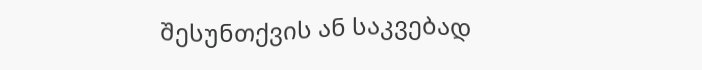შესუნთქვის ან საკვებად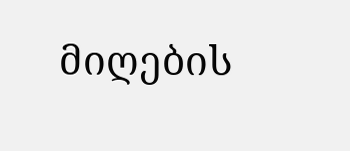მიღების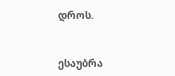დროს.


ესაუბრა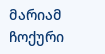მარიამ ჩოქური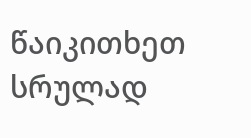წაიკითხეთ სრულად